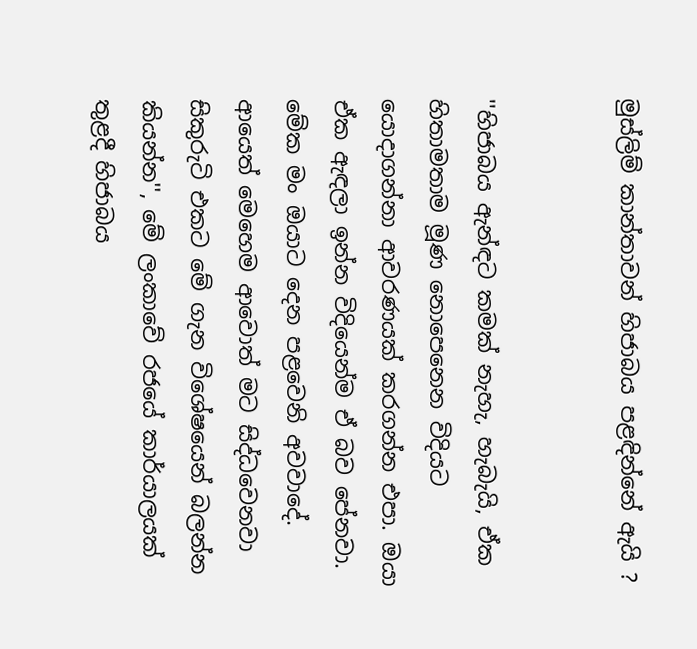මුස්ලිම් කාන්තාවන් හිජාබය පළඳින්නේ ඇයි ?


''හිජාබය ඇන්ඳට කමක් නැහැ, හැබැයි, ඒක හිතාමතාම මූණ නොපෙනෙන විදියට යොදාගන්නා ආවරණයක් කරගන්න එපා. ඔයා ඒක ඇඳලා ඉන්න විදියෙන්ම ඒ බව පේනවා. මේක මං ඔයාට දෙන පළවෙනි අවවාදේ. ආයෙත් මෙහෙම ආවොත් මට සිද්ධවෙනවා සිකුරුටි එකට මේ ගැන විශේෂයෙන් බලන්න කියන්න'', මේ ලංකාවේ රජයේ කාර්යාලයක් තුළදී හිජාබය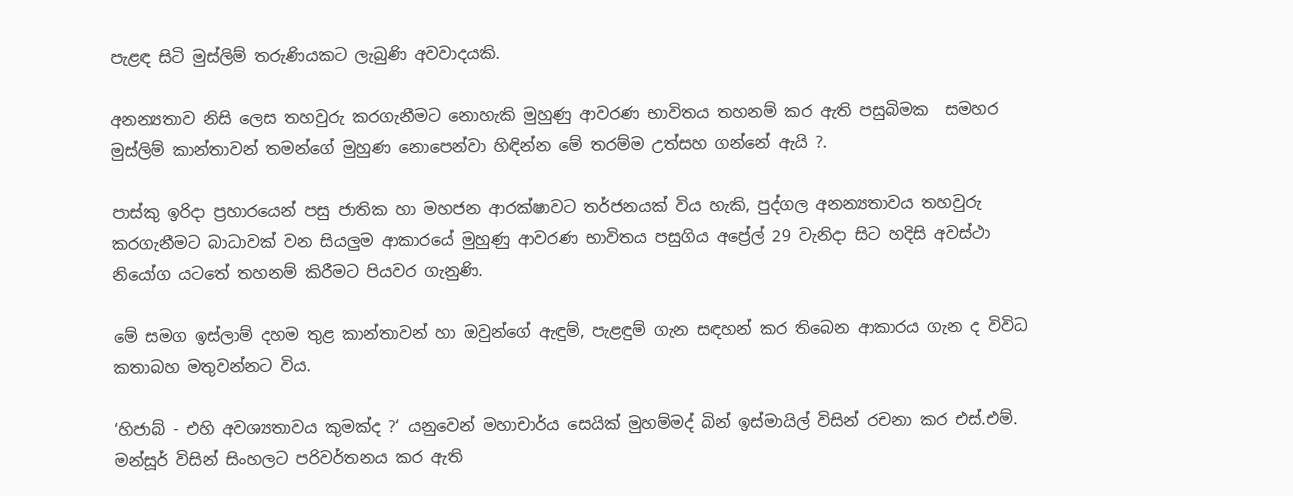පැළඳ සිටි මුස්ලිම් තරුණියකට ලැබුණි අවවාදයකි.

අනන්‍යතාව නිසි ලෙස තහවුරු කරගැනීමට නොහැකි මුහුණු ආවරණ භාවිතය තහනම් කර ඇති පසුබිමක  සමහර මුස්ලිම් කාන්තාවන් තමන්ගේ මුහුණ නොපෙන්වා හිඳින්න මේ තරම්ම උත්සහ ගන්නේ ඇයි ?.

පාස්කු ඉරිදා ප්‍රහාරයෙන් පසු ජාතික හා මහජන ආරක්ෂාවට තර්ජනයක් විය හැකි, පුද්ගල අනන්‍යතාවය තහවුරු කරගැනීමට බාධාවක් වන සියලුම ආකාරයේ මුහුණු ආවරණ භාවිතය පසුගිය අප්‍රේල් 29 වැනිදා සිට හදිසි අවස්ථා නියෝග යටතේ තහනම් කිරීමට පියවර ගැනුණි.

මේ සමග ඉස්ලාම් දහම තුළ කාන්තාවන් හා ඔවුන්ගේ ඇඳුම්, පැළඳුම් ගැන සඳහන් කර තිබෙන ආකාරය ගැන ද විවිධ කතාබහ මතුවන්නට විය.

‘හිජාබ් - එහි අවශ්‍යතාවය කුමක්ද ?‘ යනුවෙන් මහාචාර්ය සෙයික් මුහම්මද් බින් ඉස්මායිල් විසින් රචනා කර එස්.එම්. මන්සූර් විසින් සිංහලට පරිවර්තනය කර ඇති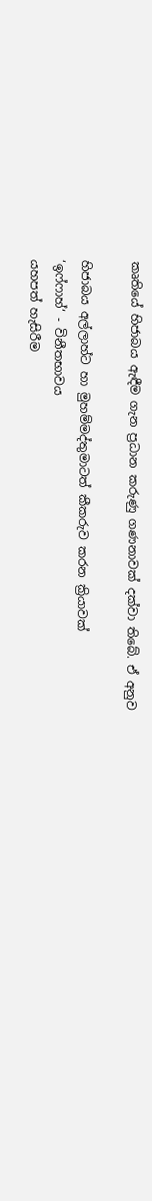කෘතියේ හිජාබය ඇඳීම ගැන ප්‍රධාන කරුණු ගණනාවක් දක්වා තිබේ. ඒ අනුව

හිජාබය අල්ලාහ්ට හා මුහම්මද්තුමාටත් කීකරුව කරන ක්‍රියාවක්
‘ඉෆ්ෆාහ්‘ - විනීතභාවය
යහපත් හැසිරීම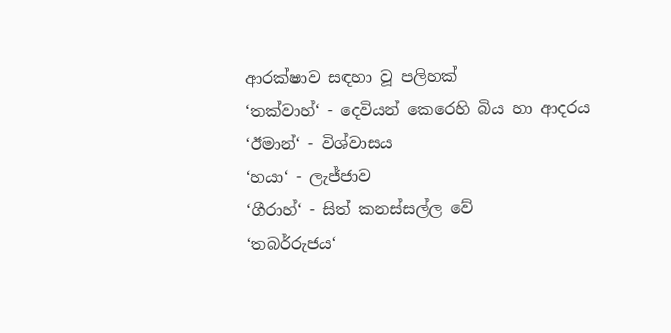ආරක්ෂාව සඳහා වූ පලිහක්
‘තක්වාහ්‘ - දෙවියන් කෙරෙහි බිය හා ආදරය
‘ඊමාන්‘ - විශ්වාසය
‘හයා‘ - ලැජ්ජාව
‘ගීරාහ්‘ - සිත් කනස්සල්ල වේ
‘තබර්රුජය‘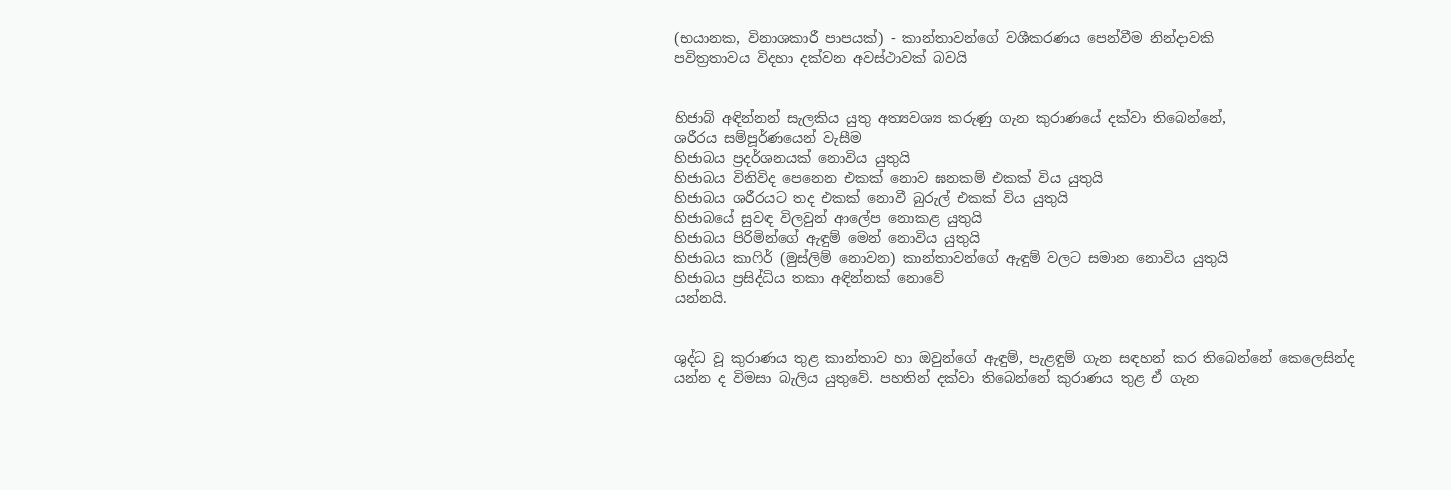(භයානක, විනාශකාරී පාපයක්) - කාන්තාවන්ගේ වශීකරණය පෙන්වීම නින්දාවකි
පවිත්‍රතාවය විදහා දක්වන අවස්ථාවක් බවයි


හිජාබ් අඳින්නන් සැලකිය යුතු අත්‍යවශ්‍ය කරුණු ගැන කුරාණයේ දක්වා තිබෙන්නේ,
ශරීරය සම්පූර්ණයෙන් වැසීම
හිජාබය ප්‍රදර්ශනයක් නොවිය යුතුයි
හිජාබය විනිවිද පෙනෙන එකක් නොව ඝනකම් එකක් විය යුතුයි
හිජාබය ශරීරයට තද එකක් නොවී බුරුල් එකක් විය යුතුයි
හිජාබයේ සුවඳ විලවුන් ආලේප නොකළ යුතුයි
හිජාබය පිරිමින්ගේ ඇඳුම් මෙන් නොවිය යුතුයි
හිජාබය කාෆිර් (මුස්ලිම් නොවන) කාන්තාවන්ගේ ඇඳුම් වලට සමාන නොවිය යුතුයි
හිජාබය ප්‍රසිද්ධිය තකා අඳින්නක් නොවේ
යන්නයි.


ශුද්ධ වූ කුරාණය තුළ කාන්තාව හා ඔවුන්ගේ ඇඳුම්, පැළඳුම් ගැන සඳහන් කර තිබෙන්නේ කෙලෙසින්ද යන්න ද විමසා බැලිය යුතුවේ. පහතින් දක්වා තිබෙන්නේ කුරාණය තුළ ඒ ගැන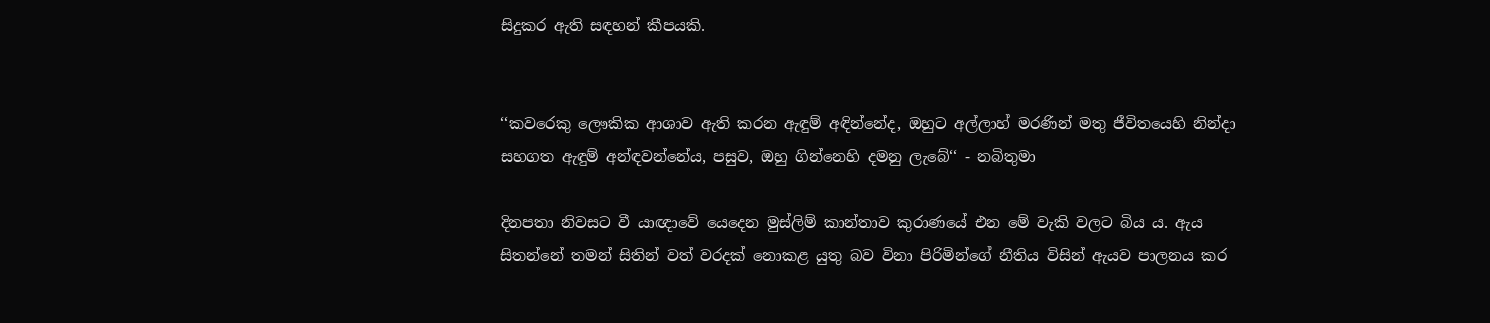සිදුකර ඇති සඳහන් කීපයකි.


‘‘කවරෙකු ලෞකික ආශාව ඇති කරන ඇඳුම් අඳින්නේද, ඔහුට අල්ලාහ් මරණින් මතු ජීවිතයෙහි නින්දා සහගත ඇඳුම් අන්ඳවන්නේය, පසුව, ඔහු ගින්නෙහි දමනු ලැබේ‘‘ - නබිතුමා

දිනපතා නිවසට වී යාඥාවේ යෙදෙන මුස්ලිම් කාන්තාව කුරාණයේ එන මේ වැකි වලට බිය ය. ඇය සිතන්නේ තමන් සිතින් වත් වරදක් නොකළ යුතු බව විනා පිරිමින්ගේ නීතිය විසින් ඇයව පාලනය කර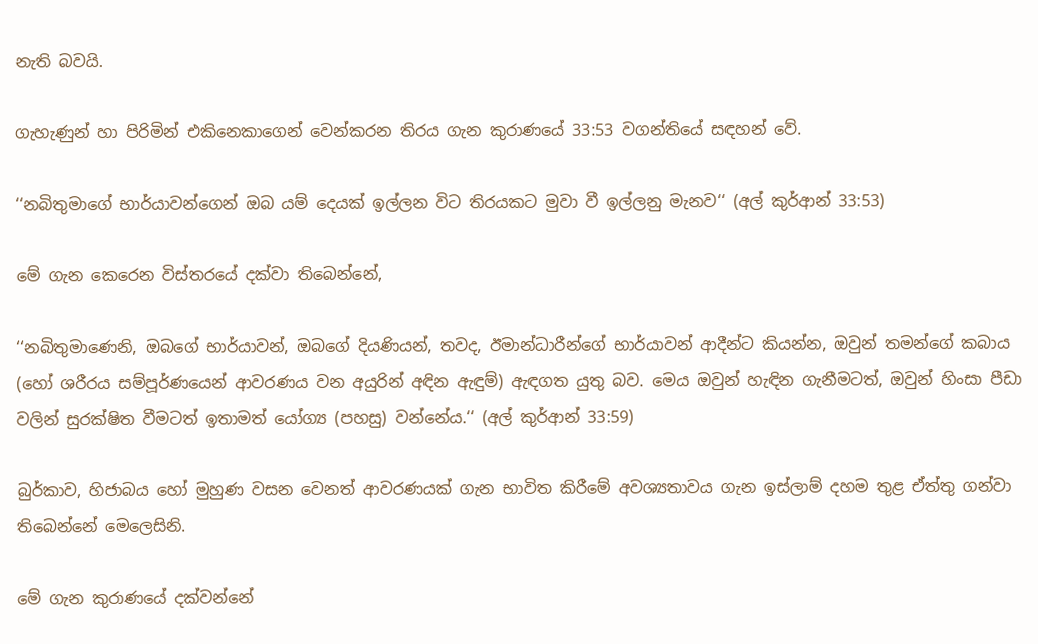නැති බවයි.

ගැහැණුන් හා පිරිමින් එකිනෙකාගෙන් වෙන්කරන තිරය ගැන කුරාණයේ 33:53 වගන්තියේ සඳහන් වේ.

‘‘නබිතුමාගේ භාර්යාවන්ගෙන් ඔබ යම් දෙයක් ඉල්ලන විට තිරයකට මුවා වී ඉල්ලනු මැනව‘‘ (අල් කුර්ආන් 33:53)

මේ ගැන කෙරෙන විස්තරයේ දක්වා තිබෙන්නේ,

‘‘නබිතුමාණෙනි, ඔබගේ භාර්යාවන්, ඔබගේ දියණියන්, තවද, ඊමාන්ධාරීන්ගේ භාර්යාවන් ආදීන්ට කියන්න, ඔවුන් තමන්ගේ කබාය (හෝ ශරීරය සම්පූර්ණයෙන් ආවරණය වන අයුරින් අඳින ඇඳුම්) ඇඳගත යුතු බව. මෙය ඔවුන් හැඳින ගැනීමටත්, ඔවුන් හිංසා පීඩා වලින් සුරක්ෂිත වීමටත් ඉතාමත් යෝග්‍ය (පහසු) වන්නේය.‘‘ (අල් කුර්ආන් 33:59)

බුර්කාව, හිජාබය හෝ මුහුණ වසන වෙනත් ආවරණයක් ගැන භාවිත කිරීමේ අවශ්‍යතාවය ගැන ඉස්ලාම් දහම තුළ ඒත්තු ගන්වා තිබෙන්නේ මෙලෙසිනි.

මේ ගැන කුරාණයේ දක්වන්නේ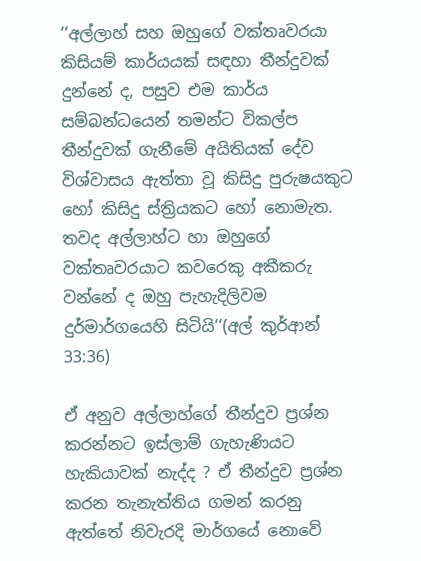‘‘අල්ලාහ් සහ ඔහුගේ වක්තෘවරයා කිසියම් කාර්යයක් සඳහා තීන්දුවක් දුන්නේ ද, පසුව එම කාර්ය සම්බන්ධයෙන් තමන්ට විකල්ප තීන්දුවක් ගැනීමේ අයිතියක් දේව විශ්වාසය ඇත්තා වූ කිසිදු පුරුෂයකුට හෝ කිසිදු ස්ත්‍රියකට හෝ නොමැත. තවද අල්ලාහ්ට හා ඔහුගේ වක්තෘවරයාට කවරෙකු අකීකරු වන්නේ ද ඔහු පැහැදිලිවම දුර්මාර්ගයෙහි සිටියි‘‘(අල් කුර්ආන් 33:36)

ඒ අනුව අල්ලාහ්ගේ තීන්දුව ප්‍රශ්න කරන්නට ඉස්ලාම් ගැහැණියට හැකියාවක් නැද්ද ? ඒ තීන්දුව ප්‍රශ්න කරන තැනැත්තිය ගමන් කරනු ඇත්තේ නිවැරදි මාර්ගයේ නොවේ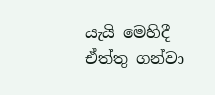යැයි මෙහිදී ඒත්තු ගන්වා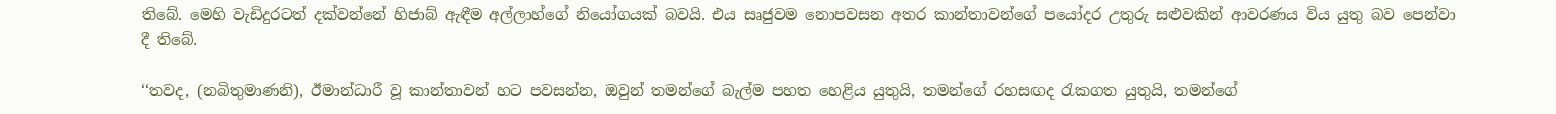තිබේ. මෙහි වැඩිදුරටත් දක්වන්නේ හිජාබ් ඇඳීම අල්ලාහ්ගේ නියෝගයක් බවයි. එය සෘජුවම නොපවසන අතර කාන්තාවන්ගේ පයෝදර උතුරු සළුවකින් ආවරණය විය යුතු බව පෙන්වා දී තිබේ.

‘‘තවද, (නබිතුමාණනි), ඊමාන්ධාරී වූ කාන්තාවන් හට පවසන්න, ඔවුන් තමන්ගේ බැල්ම පහත හෙළිය යුතුයි, තමන්ගේ රහසඟද රැකගත යුතුයි, තමන්ගේ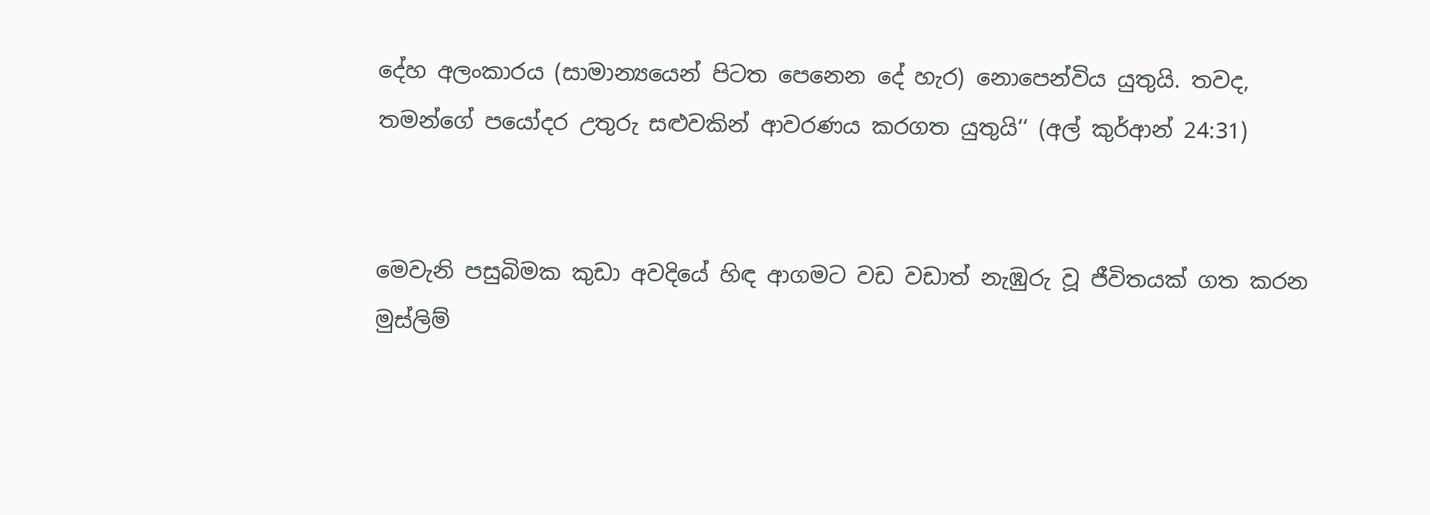දේහ අලංකාරය (සාමාන්‍යයෙන් පිටත පෙනෙන දේ හැර) නොපෙන්විය යුතුයි. තවද, තමන්ගේ පයෝදර උතුරු සළුවකින් ආවරණය කරගත යුතුයි‘‘ (අල් කුර්ආන් 24:31)


මෙවැනි පසුබිමක කුඩා අවදියේ හිඳ ආගමට වඩ වඩාත් නැඹුරු වූ ජීවිතයක් ගත කරන මුස්ලිම්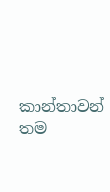කාන්තාවන් තම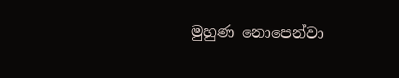මුහුණ නොපෙන්වා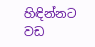හිඳින්නට වඩ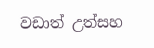වඩාත් උත්සහ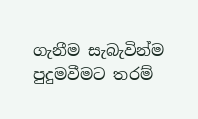ගැනීම සැබැවින්ම පුදුමවීමට තරම්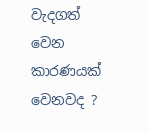වැදගත් වෙන කාරණයක් වෙනවද ?